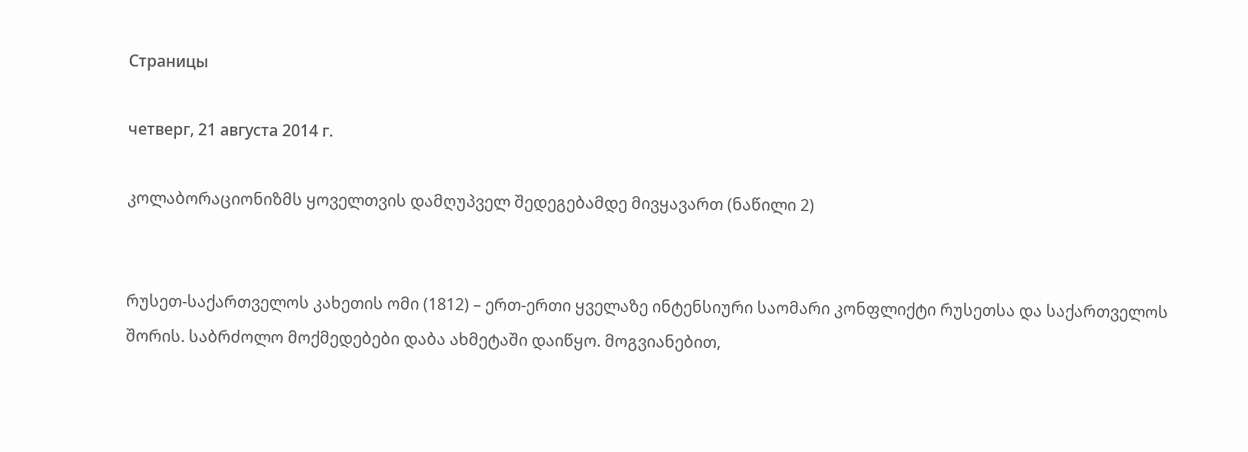Страницы

четверг, 21 августа 2014 г.

კოლაბორაციონიზმს ყოველთვის დამღუპველ შედეგებამდე მივყავართ (ნაწილი 2)


რუსეთ-საქართველოს კახეთის ომი (1812) – ერთ-ერთი ყველაზე ინტენსიური საომარი კონფლიქტი რუსეთსა და საქართველოს შორის. საბრძოლო მოქმედებები დაბა ახმეტაში დაიწყო. მოგვიანებით,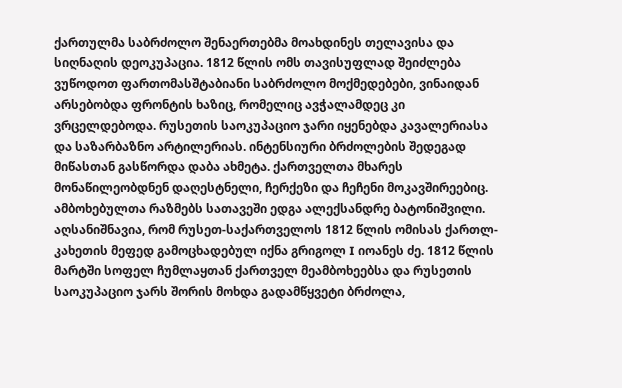ქართულმა საბრძოლო შენაერთებმა მოახდინეს თელავისა და
სიღნაღის დეოკუპაცია. 1812 წლის ომს თავისუფლად შეიძლება ვუწოდოთ ფართომასშტაბიანი საბრძოლო მოქმედებები, ვინაიდან არსებობდა ფრონტის ხაზიც, რომელიც ავჭალამდეც კი ვრცელდებოდა. რუსეთის საოკუპაციო ჯარი იყენებდა კავალერიასა და საზარბაზნო არტილერიას. ინტენსიური ბრძოლების შედეგად მიწასთან გასწორდა დაბა ახმეტა. ქართველთა მხარეს მონაწილეობდნენ დაღესტნელი, ჩერქეზი და ჩეჩენი მოკავშირეებიც. ამბოხებულთა რაზმებს სათავეში ედგა ალექსანდრე ბატონიშვილი. აღსანიშნავია, რომ რუსეთ-საქართველოს 1812 წლის ომისას ქართლ-კახეთის მეფედ გამოცხადებულ იქნა გრიგოლ I იოანეს ძე. 1812 წლის მარტში სოფელ ჩუმლაყთან ქართველ მეამბოხეებსა და რუსეთის საოკუპაციო ჯარს შორის მოხდა გადამწყვეტი ბრძოლა,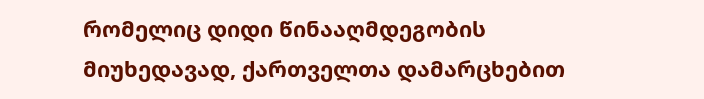რომელიც დიდი წინააღმდეგობის მიუხედავად, ქართველთა დამარცხებით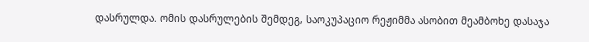დასრულდა. ომის დასრულების შემდეგ, საოკუპაციო რეჟიმმა ასობით მეამბოხე დასაჯა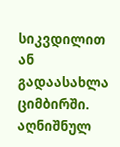სიკვდილით ან გადაასახლა ციმბირში. აღნიშნულ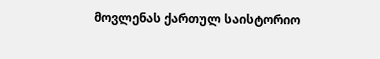მოვლენას ქართულ საისტორიო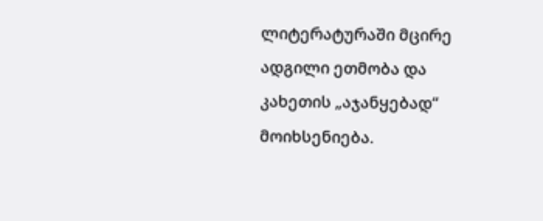ლიტერატურაში მცირე ადგილი ეთმობა და კახეთის „აჯანყებად“ მოიხსენიება.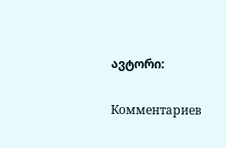ავტორი:

Комментариев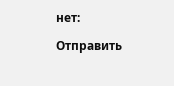нет:

Отправить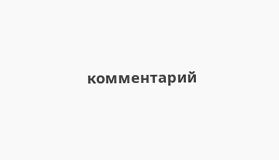комментарий